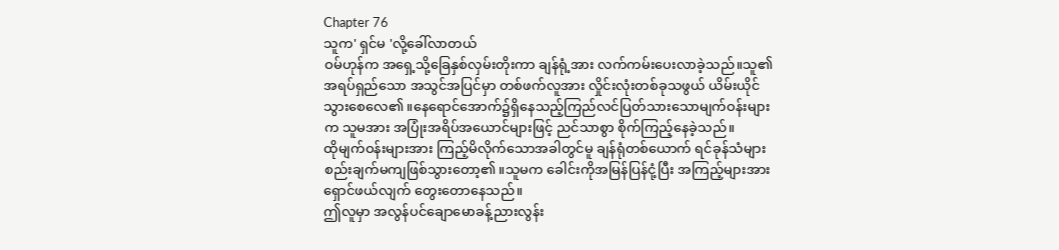Chapter 76
သူက' ရှင်မ 'လို့ခေါ်လာတယ်
ဝမ်ဟုန်က အရှေ့သို့ခြေနှစ်လှမ်းတိုးကာ ချန်ရုံ့အား လက်ကမ်းပေးလာခဲ့သည်။သူ၏အရပ်ရှည်သော အသွင်အပြင်မှာ တစ်ဖက်လူအား လှိုင်းလုံးတစ်ခုသဖွယ် ယိမ်းယိုင်သွားစေလေ၏။နေရောင်အောက်၌ရှိနေသည့်ကြည်လင်ပြတ်သားသောမျက်ဝန်းများက သူမအား အပြုံးအရိပ်အယောင်များဖြင့် ညင်သာစွာ စိုက်ကြည့်နေခဲ့သည်။
ထိုမျက်ဝန်းများအား ကြည့်မိလိုက်သောအခါတွင်မူ ချန်ရုံတစ်ယောက် ရင်ခုန်သံများ စည်းချက်မကျဖြစ်သွားတော့၏။သူမက ခေါင်းကိုအမြန်ပြန်ငုံ့ပြီး အကြည့်များအားရှောင်ဖယ်လျက် တွေးတောနေသည်။
ဤလူမှာ အလွန်ပင်ချောမောခန့်ညားလွန်း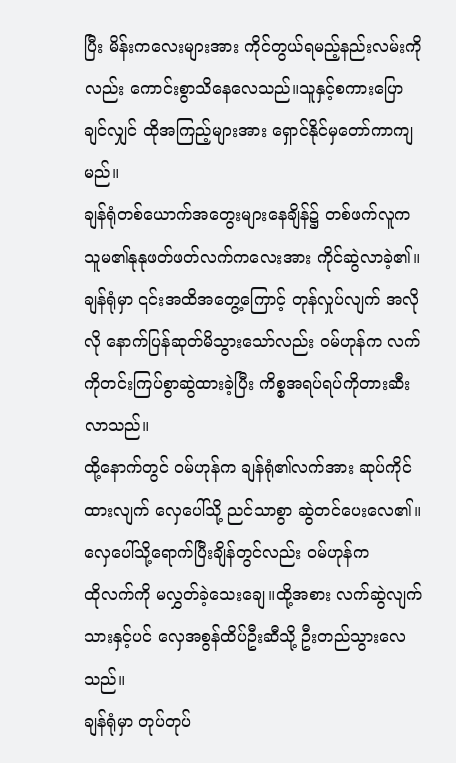ပြီး မိန်းကလေးများအား ကိုင်တွယ်ရမည့်နည်းလမ်းကိုလည်း ကောင်းစွာသိနေလေသည်။သူနှင့်စကားပြောချင်လျှင် ထိုအကြည့်များအား ရှောင်နိုင်မှတော်ကာကျမည်။
ချန်ရုံတစ်ယောက်အတွေးများနေချိန်၌ တစ်ဖက်လူက သူမ၏နုနုဖတ်ဖတ်လက်ကလေးအား ကိုင်ဆွဲလာခဲ့၏။
ချန်ရုံမှာ ၎င်းအထိအတွေ့ကြောင့် တုန်လှုပ်လျက် အလိုလို နောက်ပြန်ဆုတ်မိသွားသော်လည်း ဝမ်ဟုန်က လက်ကိုတင်းကြပ်စွာဆွဲထားခဲ့ပြီး ကိစ္စအရပ်ရပ်ကိုတားဆီးလာသည်။
ထို့နောက်တွင် ဝမ်ဟုန်က ချန်ရုံ၏လက်အား ဆုပ်ကိုင်ထားလျက် လှေပေါ်သို့ ညင်သာစွာ ဆွဲတင်ပေးလေ၏။
လှေပေါ်သို့ရောက်ပြီးချိန်တွင်လည်း ဝမ်ဟုန်က
ထိုလက်ကို မလွှတ်ခဲ့သေးချေ။ထို့အစား လက်ဆွဲလျက်သားနှင့်ပင် လှေအစွန်ထိပ်ဦးဆီသို့ ဦးတည်သွားလေသည်။
ချန်ရုံမှာ တုပ်တုပ်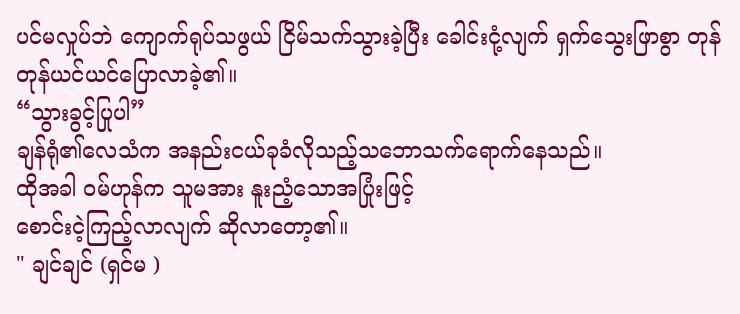ပင်မလှုပ်ဘဲ ကျောက်ရုပ်သဖွယ် ငြိမ်သက်သွားခဲ့ပြီး ခေါင်းငုံ့လျက် ရှက်သွေးဖြာစွာ တုန်တုန်ယင်ယင်ပြောလာခဲ့၏။
“သွားခွင့်ပြုပါ”
ချန်ရုံ၏လေသံက အနည်းငယ်ခုခံလိုသည့်သဘောသက်ရောက်နေသည်။
ထိုအခါ ဝမ်ဟုန်က သူမအား နူးညံ့သောအပြုံးဖြင့်
စောင်းငဲ့ကြည့်လာလျက် ဆိုလာတော့၏။
" ချင်ချင် (ရှင်မ )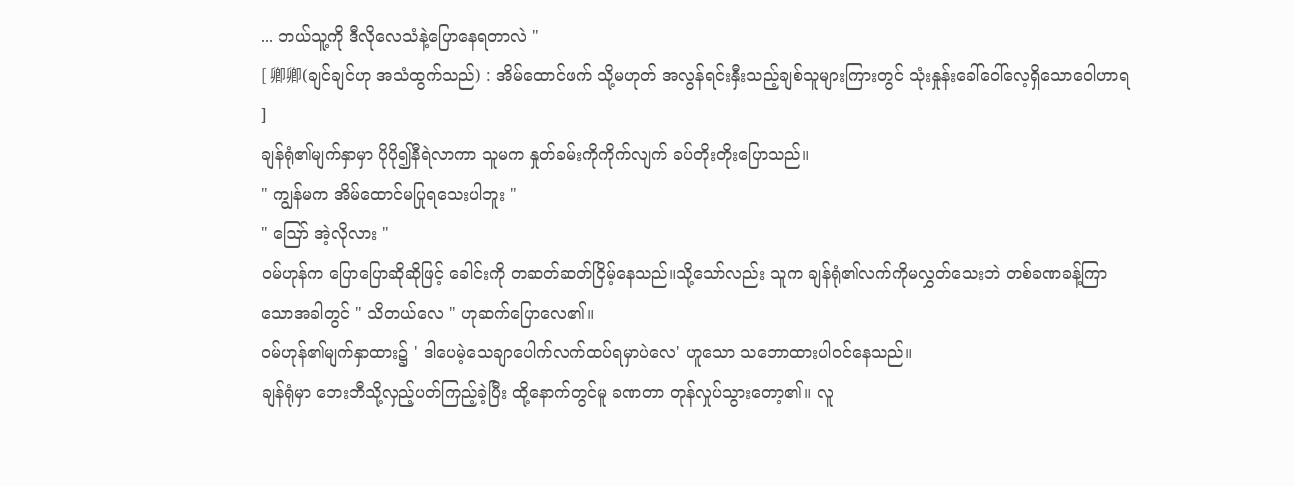... ဘယ်သူ့ကို ဒီလိုလေသံနဲ့ပြောနေရတာလဲ "
[ 卿卿(ချင်ချင်ဟု အသံထွက်သည်) : အိမ်ထောင်ဖက် သို့မဟုတ် အလွန်ရင်းနှီးသည့်ချစ်သူများကြားတွင် သုံးနှုန်းခေါ်ဝေါ်လေ့ရှိသောဝေါဟာရ ]
ချန်ရုံ၏မျက်နှာမှာ ပိုပို၍နီရဲလာကာ သူမက နှုတ်ခမ်းကိုကိုက်လျက် ခပ်တိုးတိုးပြောသည်။
" ကျွန်မက အိမ်ထောင်မပြုရသေးပါဘူး "
" ဪ အဲ့လိုလား "
ဝမ်ဟုန်က ပြောပြောဆိုဆိုဖြင့် ခေါင်းကို တဆတ်ဆတ်ငြိမ့်နေသည်။သို့သော်လည်း သူက ချန်ရုံ၏လက်ကိုမလွှတ်သေးဘဲ တစ်ခဏခန့်ကြာသောအခါတွင် " သိတယ်လေ " ဟုဆက်ပြောလေ၏။
ဝမ်ဟုန်၏မျက်နှာထား၌ ' ဒါပေမဲ့သေချာပေါက်လက်ထပ်ရမှာပဲလေ' ဟူသော သဘောထားပါဝင်နေသည်။
ချန်ရုံမှာ ဘေးဘီသို့လှည့်ပတ်ကြည့်ခဲ့ပြီး ထို့နောက်တွင်မူ ခဏတာ တုန်လှုပ်သွားတော့၏။ လူ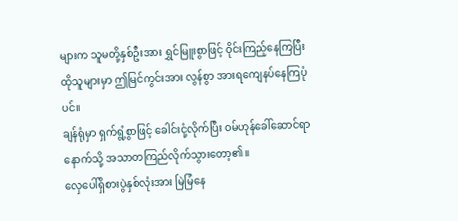များက သူမတို့နှစ်ဦးအား ရွှင်မြူးစွာဖြင့် ဝိုင်းကြည့်နေကြပြီး ထိုသူများမှာ ဤမြင်ကွင်းအား လွန်စွာ အားရကျေနပ်နေကြပုံပင်။
ချန်ရုံမှာ ရှက်ရွံ့စွာဖြင့် ခေါင်းငုံ့လိုက်ပြီး ဝမ်ဟုန်ခေါ်ဆောင်ရာနောက်သို့ အသာတကြည်လိုက်သွားတော့၏။
လှေပေါ်ရှိစားပွဲနှစ်လုံးအား မြဲမြံနေ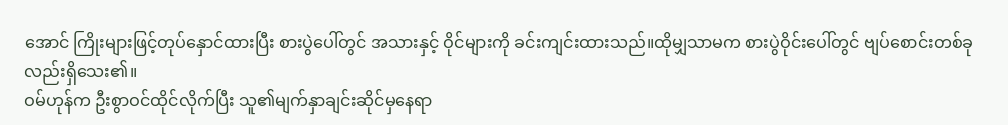အောင် ကြိုးများဖြင့်တုပ်နှောင်ထားပြီး စားပွဲပေါ်တွင် အသားနှင့် ဝိုင်များကို ခင်းကျင်းထားသည်။ထိုမျှသာမက စားပွဲဝိုင်းပေါ်တွင် ဗျပ်စောင်းတစ်ခုလည်းရှိသေး၏။
ဝမ်ဟုန်က ဦးစွာဝင်ထိုင်လိုက်ပြီး သူ၏မျက်နှာချင်းဆိုင်မှနေရာ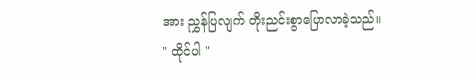အား ညွှန်ပြလျက် တိုးညင်းစွာပြောလာခဲ့သည်။
" ထိုင်ပါ "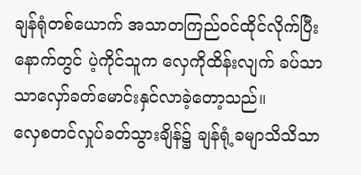ချန်ရုံတစ်ယောက် အသာတကြည်ဝင်ထိုင်လိုက်ပြီးနောက်တွင် ပဲ့ကိုင်သူက လှေကိုထိန်းလျက် ခပ်သာသာလှော်ခတ်မောင်းနှင်လာခဲ့တော့သည်။
လှေစတင်လှုပ်ခတ်သွားချိန်၌ ချန်ရုံ့ခမျာသိသိသာ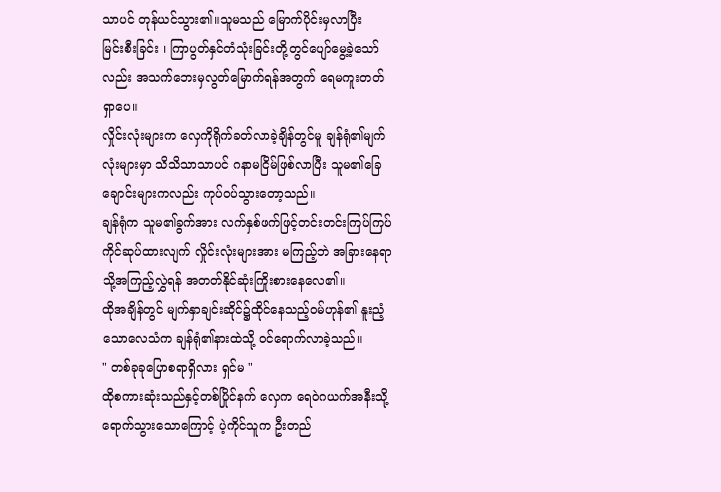သာပင် တုန်ယင်သွား၏။သူမသည် မြောက်ပိုင်းမှလာပြီး
မြင်းစီးခြင်း ၊ ကြာပွတ်နှင်တံသုံးခြင်းတို့တွင်ပျော်မွေ့ခဲ့သော်လည်း အသက်ဘေးမှလွတ်မြောက်ရန်အတွက် ရေမကူးတတ်ရှာပေ။
လှိုင်းလုံးများက လှေကိုရိုက်ခတ်လာခဲ့ချိန်တွင်မူ ချန်ရုံ၏မျက်လုံးများမှာ သိသိသာသာပင် ဂနာမငြိမ်ဖြစ်လာပြီး သူမ၏ခြေချောင်းများကလည်း ကုပ်ဝပ်သွားတော့သည်။
ချန်ရုံက သူမ၏ခွက်အား လက်နှစ်ဖက်ဖြင့်တင်းတင်းကြပ်ကြပ်ကိုင်ဆုပ်ထားလျက် လှိုင်းလုံးများအား မကြည့်ဘဲ အခြားနေရာသို့အကြည့်လွှဲရန် အတတ်နိုင်ဆုံးကြိုးစားနေလေ၏။
ထိုအချိန်တွင် မျက်နှာချင်းဆိုင်၌ထိုင်နေသည့်ဝမ်ဟုန်၏ နူးညံ့သောလေသံက ချန်ရုံ၏နားထဲသို့ ဝင်ရောက်လာခဲ့သည်။
" တစ်ခုခုပြောစရာရှိလား ရှင်မ "
ထိုစကားဆုံးသည်နှင့်တစ်ပြိုင်နက် လှေက ရေဝဲဂယက်အနီးသို့ရောက်သွားသောကြောင့် ပဲ့ကိုင်သူက ဦးတည်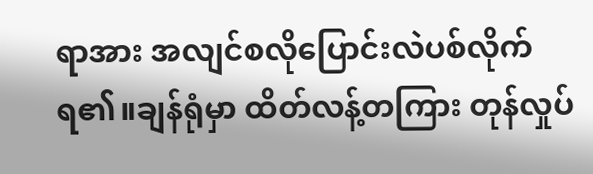ရာအား အလျင်စလိုပြောင်းလဲပစ်လိုက်ရ၏။ချန်ရုံမှာ ထိတ်လန့်တကြား တုန်လှုပ်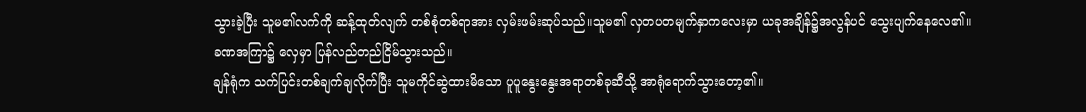သွားခဲ့ပြီး သူမ၏လက်ကို ဆန့်ထုတ်လျက် တစ်စုံတစ်ရာအား လှမ်းဖမ်းဆုပ်သည်။သူမ၏ လှတပတမျက်နှာကလေးမှာ ယခုအချိန်၌အလွန်ပင် သွေးပျက်နေလေ၏။
ခဏအကြာ၌ လှေမှာ ပြန်လည်တည်ငြိမ်သွားသည်။
ချန်ရုံက သက်ပြင်းတစ်ချက်ချလိုက်ပြီး သူမကိုင်ဆွဲထားမိသော ပူပူနွေးနွေးအရာတစ်ခုဆီသို့ အာရုံရောက်သွားတော့၏။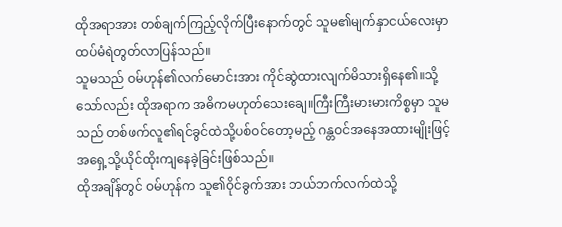ထိုအရာအား တစ်ချက်ကြည့်လိုက်ပြီးနောက်တွင် သူမ၏မျက်နှာငယ်လေးမှာ ထပ်မံရဲတွတ်လာပြန်သည်။
သူမသည် ဝမ်ဟုန်၏လက်မောင်းအား ကိုင်ဆွဲထားလျက်မိသားရှိနေ၏။သို့သော်လည်း ထိုအရာက အဓိကမဟုတ်သေးချေ။ကြီးကြီးမားမားကိစ္စမှာ သူမသည် တစ်ဖက်လူ၏ရင်ခွင်ထဲသို့ပစ်ဝင်တော့မည့် ဂန္တဝင်အနေအထားမျိုးဖြင့် အရှေ့သို့ယိုင်ထိုးကျနေခဲ့ခြင်းဖြစ်သည်။
ထိုအချိန်တွင် ဝမ်ဟုန်က သူ၏ဝိုင်ခွက်အား ဘယ်ဘက်လက်ထဲသို့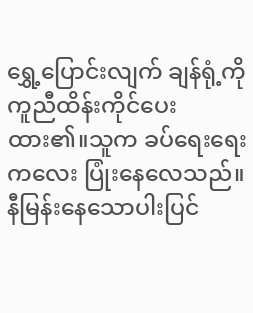ရွှေ့ပြောင်းလျက် ချန်ရုံ့ကို ကူညီထိန်းကိုင်ပေးထား၏။သူက ခပ်ရေးရေးကလေး ပြုံးနေလေသည်။
နီမြန်းနေသောပါးပြင်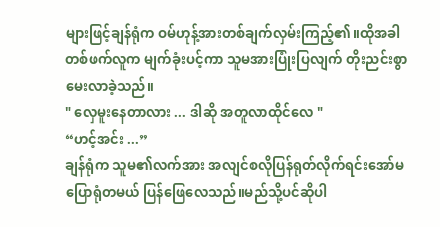များဖြင့်ချန်ရုံက ဝမ်ဟုန့်အားတစ်ချက်လှမ်းကြည့်၏။ထိုအခါ တစ်ဖက်လူက မျက်ခုံးပင့်ကာ သူမအားပြုံးပြလျက် တိုးညင်းစွာ မေးလာခဲ့သည်။
" လှေမူးနေတာလား ... ဒါဆို အတူလာထိုင်လေ "
“ဟင့်အင်း ...”
ချန်ရုံက သူမ၏လက်အား အလျင်စလိုပြန်ရုတ်လိုက်ရင်းအော်မပြောရုံတမယ် ပြန်ဖြေလေသည်။မည်သို့ပင်ဆိုပါ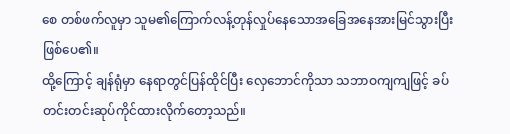စေ တစ်ဖက်လူမှာ သူမ၏ကြောက်လန့်တုန်လှုပ်နေသောအခြေအနေအားမြင်သွားပြီးဖြစ်ပေ၏။
ထို့ကြောင့် ချန်ရုံမှာ နေရာတွင်ပြန်ထိုင်ပြီး လှေဘောင်ကိုသာ သဘာဝကျကျဖြင့် ခပ်တင်းတင်းဆုပ်ကိုင်ထားလိုက်တော့သည်။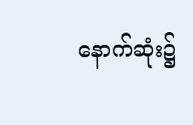နောက်ဆုံး၌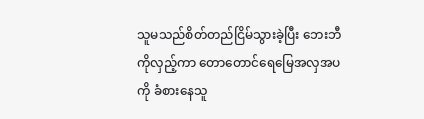သူမသည်စိတ်တည်ငြိမ်သွားခဲ့ပြီး ဘေးဘီကိုလှည့်ကာ တောတောင်ရေမြေအလှအပကို ခံစားနေသူ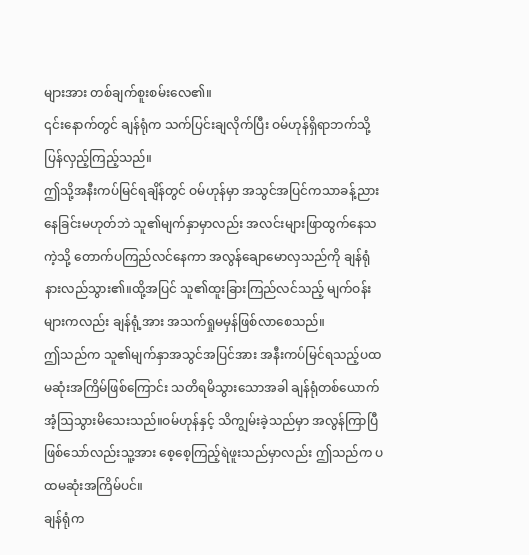များအား တစ်ချက်စူးစမ်းလေ၏။
၎င်းနောက်တွင် ချန်ရုံက သက်ပြင်းချလိုက်ပြီး ဝမ်ဟုန်ရှိရာဘက်သို့ ပြန်လှည့်ကြည့်သည်။
ဤသို့အနီးကပ်မြင်ရချိန်တွင် ဝမ်ဟုန်မှာ အသွင်အပြင်ကသာခန့်ညားနေခြင်းမဟုတ်ဘဲ သူ၏မျက်နှာမှာလည်း အလင်းများဖြာထွက်နေသကဲ့သို့ တောက်ပကြည်လင်နေကာ အလွန်ချောမောလှသည်ကို ချန်ရုံနားလည်သွား၏။ထို့အပြင် သူ၏ထူးခြားကြည်လင်သည့် မျက်ဝန်းများကလည်း ချန်ရုံ့အား အသက်ရှုမမှန်ဖြစ်လာစေသည်။
ဤသည်က သူ၏မျက်နှာအသွင်အပြင်အား အနီးကပ်မြင်ရသည့်ပထမဆုံးအကြိမ်ဖြစ်ကြောင်း သတိရမိသွားသောအခါ ချန်ရုံတစ်ယောက် အံ့ဩသွားမိသေးသည်။ဝမ်ဟုန်နှင့် သိကျွမ်းခဲ့သည်မှာ အလွန်ကြာပြီဖြစ်သော်လည်းသူ့အား စေ့စေ့ကြည့်ရဲဖူးသည်မှာလည်း ဤသည်က ပထမဆုံးအကြိမ်ပင်။
ချန်ရုံက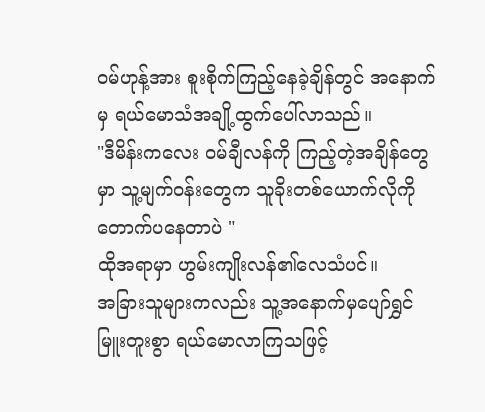ဝမ်ဟုန့်အား စူးစိုက်ကြည့်နေခဲ့ချိန်တွင် အနောက်မှ ရယ်မောသံအချို့ထွက်ပေါ်လာသည်။
"ဒီမိန်းကလေး ဝမ်ချီလန်ကို ကြည့်တဲ့အချိန်တွေမှာ သူ့မျက်ဝန်းတွေက သူခိုးတစ်ယောက်လိုကို တောက်ပနေတာပဲ "
ထိုအရာမှာ ဟွမ်းကျိုးလန်၏လေသံပင်။
အခြားသူများကလည်း သူ့အနောက်မှပျော်ရွှင်မြူးတူးစွာ ရယ်မောလာကြသဖြင့်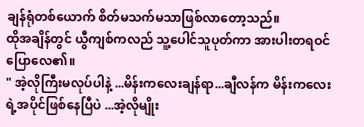ချန်ရုံတစ်ယောက် စိတ်မသက်မသာဖြစ်လာတော့သည်။
ထိုအချိန်တွင် ယွီကျစ်ကလည် သူ့ပေါင်သူပုတ်ကာ အားပါးတရဝင်ပြောလေ၏။
" အဲ့လိုကြီးမလုပ်ပါနဲ့ ...မိန်းကလေးချန်ရာ...ချီလန်က မိန်းကလေးရဲ့အပိုင်ဖြစ်နေပြီပဲ ...အဲ့လိုမျိုး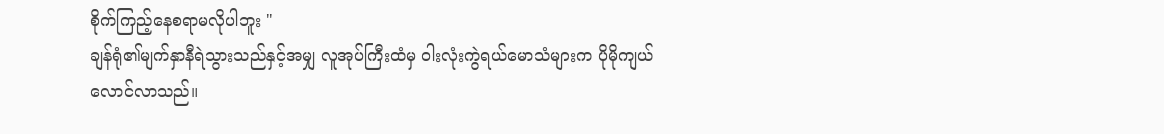စိုက်ကြည့်နေစရာမလိုပါဘူး "
ချန်ရုံ၏မျက်နှာနီရဲသွားသည်နှင့်အမျှ လူအုပ်ကြီးထံမှ ဝါးလုံးကွဲရယ်မောသံများက ပိုမိုကျယ်လောင်လာသည်။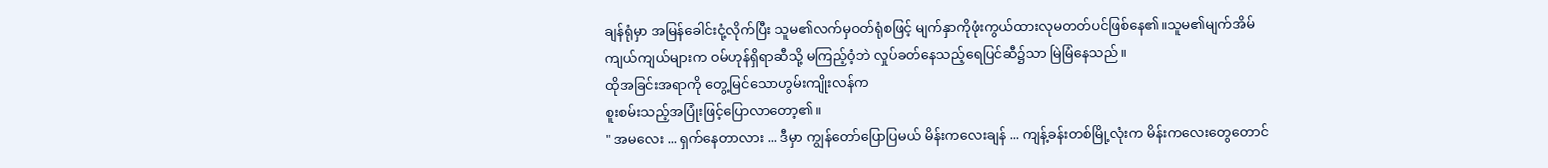ချန်ရုံမှာ အမြန်ခေါင်းငုံ့လိုက်ပြီး သူမ၏လက်မှဝတ်ရုံစဖြင့် မျက်နှာကိုဖုံးကွယ်ထားလုမတတ်ပင်ဖြစ်နေ၏။သူမ၏မျက်အိမ်ကျယ်ကျယ်များက ဝမ်ဟုန်ရှိရာဆီသို့ မကြည့်ဝံ့ဘဲ လှုပ်ခတ်နေသည့်ရေပြင်ဆီ၌သာ မြဲမြံနေသည်။
ထိုအခြင်းအရာကို တွေ့မြင်သောဟွမ်းကျိုးလန်က
စူးစမ်းသည့်အပြုံးဖြင့်ပြောလာတော့၏။
" အမလေး ... ရှက်နေတာလား ... ဒီမှာ ကျွန်တော်ပြောပြမယ် မိန်းကလေးချန် ... ကျန့်ခန်းတစ်မြို့လုံးက မိန်းကလေးတွေတောင်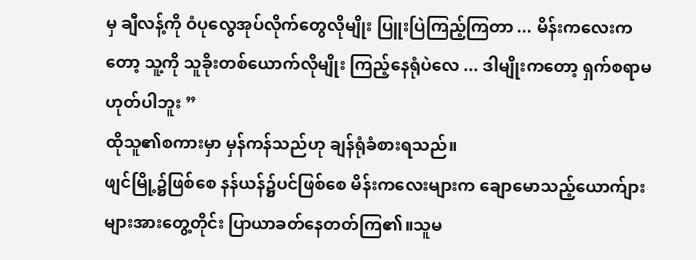မှ ချီလန့်ကို ဝံပုလွေအုပ်လိုက်တွေလိုမျိုး ပြူးပြဲကြည့်ကြတာ ... မိန်းကလေးကတော့ သူ့ကို သူခိုးတစ်ယောက်လိုမျိုး ကြည့်နေရုံပဲလေ ... ဒါမျိုးကတော့ ရှက်စရာမဟုတ်ပါဘူး ”
ထိုသူ၏စကားမှာ မှန်ကန်သည်ဟု ချန်ရုံခံစားရသည်။
ဖျင်မြို့၌ဖြစ်စေ နန်ယန်၌ပင်ဖြစ်စေ မိန်းကလေးများက ချောမောသည့်ယောက်ျားများအားတွေ့တိုင်း ပြာယာခတ်နေတတ်ကြ၏။သူမ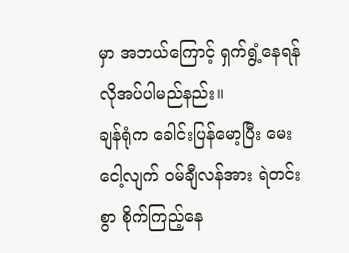မှာ အဘယ်ကြောင့် ရှက်ရွံ့နေရန် လိုအပ်ပါမည်နည်း။
ချန်ရုံက ခေါင်းပြန်မော့ပြီး မေးငေါ့လျက် ဝမ်ချီလန်အား ရဲတင်းစွာ စိုက်ကြည့်နေ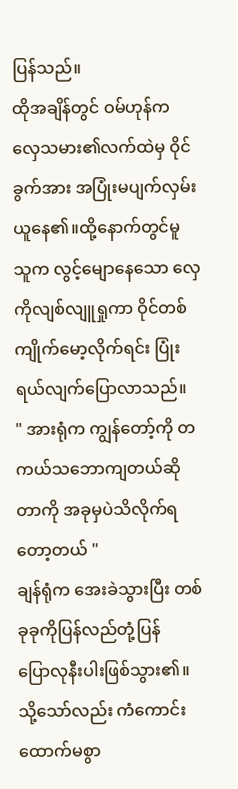ပြန်သည်။
ထိုအချိန်တွင် ဝမ်ဟုန်က လှေသမား၏လက်ထဲမှ ဝိုင်ခွက်အား အပြုံးမပျက်လှမ်းယူနေ၏။ထို့နောက်တွင်မူ သူက လွင့်မျောနေသော လှေကိုလျစ်လျူရှုကာ ဝိုင်တစ်ကျိုက်မော့လိုက်ရင်း ပြုံးရယ်လျက်ပြောလာသည်။
" အားရုံက ကျွန်တော့်ကို တကယ်သဘောကျတယ်ဆိုတာကို အခုမှပဲသိလိုက်ရတော့တယ် "
ချန်ရုံက အေးခဲသွားပြီး တစ်ခုခုကိုပြန်လည်တုံ့ပြန်
ပြောလုနီးပါးဖြစ်သွား၏။သို့သော်လည်း ကံကောင်းထောက်မစွာ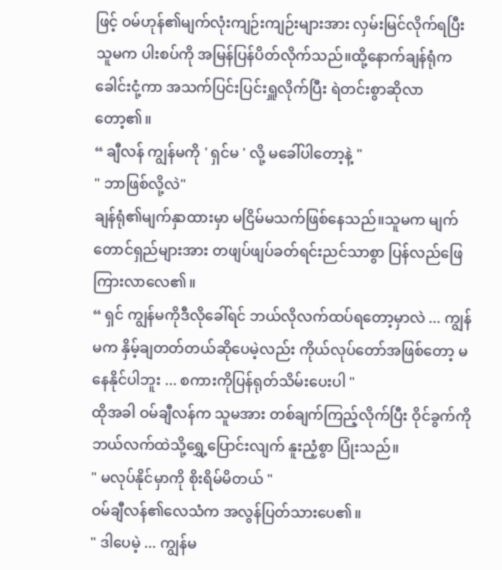ဖြင့် ဝမ်ဟုန်၏မျက်လုံးကျဉ်းကျဉ်းများအား လှမ်းမြင်လိုက်ရပြီး သူမက ပါးစပ်ကို အမြန်ပြန်ပိတ်လိုက်သည်။ထို့နောက်ချန်ရုံက ခေါင်းငုံ့ကာ အသက်ပြင်းပြင်းရှူလိုက်ပြီး ရဲတင်းစွာဆိုလာတော့၏။
“ ချီလန် ကျွန်မကို ' ရှင်မ ' လို့ မခေါ်ပါတော့နဲ့ "
" ဘာဖြစ်လို့လဲ"
ချန်ရုံ၏မျက်နှာထားမှာ မငြိမ်မသက်ဖြစ်နေသည်။သူမက မျက်တောင်ရှည်များအား တဖျပ်ဖျပ်ခတ်ရင်းညင်သာစွာ ပြန်လည်ဖြေကြားလာလေ၏။
“ ရှင် ကျွန်မကိုဒီလိုခေါ်ရင် ဘယ်လိုလက်ထပ်ရတော့မှာလဲ ... ကျွန်မက နှိမ့်ချတတ်တယ်ဆိုပေမဲ့လည်း ကိုယ်လုပ်တော်အဖြစ်တော့ မနေနိုင်ပါဘူး ... စကားကိုပြန်ရုတ်သိမ်းပေးပါ "
ထိုအခါ ဝမ်ချီလန်က သူမအား တစ်ချက်ကြည့်လိုက်ပြီး ဝိုင်ခွက်ကို ဘယ်လက်ထဲသို့ရွှေ့ပြောင်းလျက် နူးညံ့စွာ ပြုံးသည်။
" မလုပ်နိုင်မှာကို စိုးရိမ်မိတယ် "
ဝမ်ချီလန်၏လေသံက အလွန်ပြတ်သားပေ၏။
" ဒါပေမဲ့ ... ကျွန်မ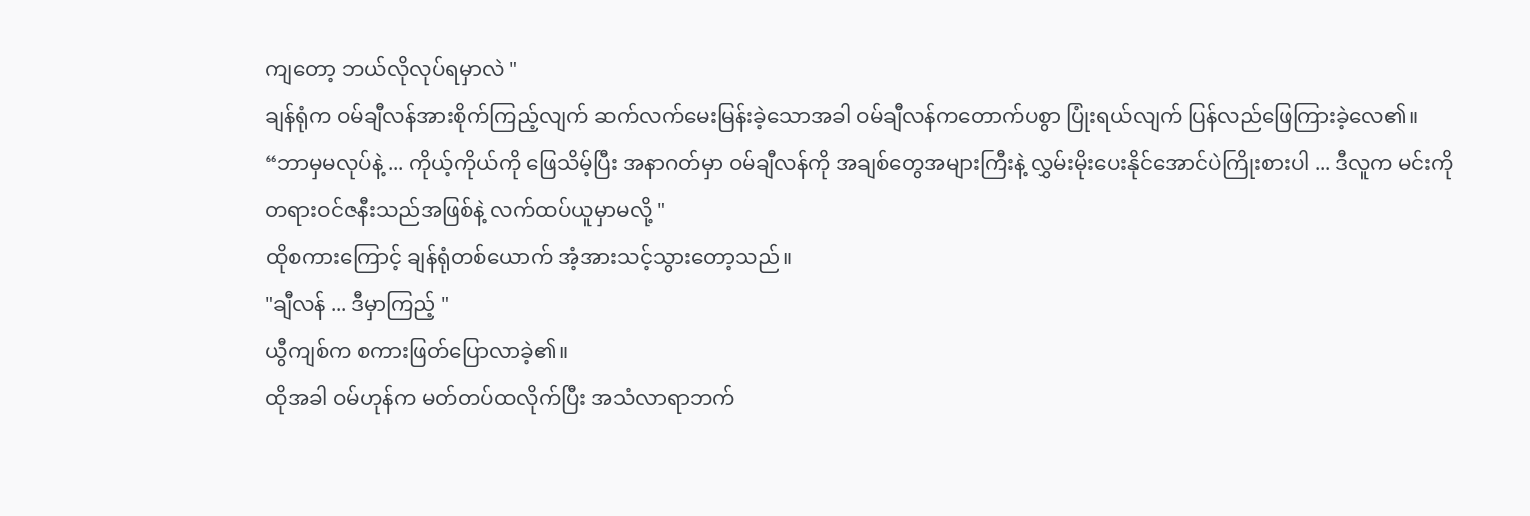ကျတော့ ဘယ်လိုလုပ်ရမှာလဲ "
ချန်ရုံက ဝမ်ချီလန်အားစိုက်ကြည့်လျက် ဆက်လက်မေးမြန်းခဲ့သောအခါ ဝမ်ချီလန်ကတောက်ပစွာ ပြုံးရယ်လျက် ပြန်လည်ဖြေကြားခဲ့လေ၏။
“ဘာမှမလုပ်နဲ့ ... ကိုယ့်ကိုယ်ကို ဖြေသိမ့်ပြီး အနာဂတ်မှာ ဝမ်ချီလန်ကို အချစ်တွေအများကြီးနဲ့ လွှမ်းမိုးပေးနိုင်အောင်ပဲကြိုးစားပါ ... ဒီလူက မင်းကို တရားဝင်ဇနီးသည်အဖြစ်နဲ့ လက်ထပ်ယူမှာမလို့ "
ထိုစကားကြောင့် ချန်ရုံတစ်ယောက် အံ့အားသင့်သွားတော့သည်။
"ချီလန် ... ဒီမှာကြည့် "
ယွီကျစ်က စကားဖြတ်ပြောလာခဲ့၏။
ထိုအခါ ဝမ်ဟုန်က မတ်တပ်ထလိုက်ပြီး အသံလာရာဘက်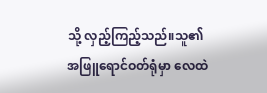သို့ လှည့်ကြည့်သည်။သူ၏အဖြူရောင်ဝတ်ရုံမှာ လေထဲ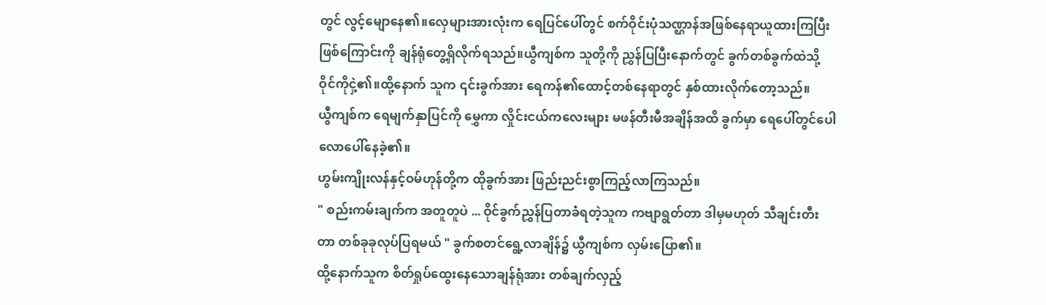တွင် လွင့်မျောနေ၏။လှေများအားလုံးက ရေပြင်ပေါ်တွင် စက်ဝိုင်းပုံသဏ္ဌာန်အဖြစ်နေရာယူထားကြပြီးဖြစ်ကြောင်းကို ချန်ရုံတွေ့ရှိလိုက်ရသည်။ယွီကျစ်က သူတို့ကို ညွှန်ပြပြီးနောက်တွင် ခွက်တစ်ခွက်ထဲသို့ ဝိုင်ကိုငှဲ့၏။ထို့နောက် သူက ၎င်းခွက်အား ရေကန်၏ထောင့်တစ်နေရာတွင် နှစ်ထားလိုက်တော့သည်။
ယွီကျစ်က ရေမျက်နှာပြင်ကို မွှေကာ လှိုင်းငယ်ကလေးများ မဖန်တီးမီအချိန်အထိ ခွက်မှာ ရေပေါ်တွင်ပေါလောပေါ်နေခဲ့၏။
ဟွမ်းကျိုးလန်နှင့်ဝမ်ဟုန်တို့က ထိုခွက်အား ဖြည်းညင်းစွာကြည့်လာကြသည်။
" စည်းကမ်းချက်က အတူတူပဲ ... ဝိုင်ခွက်ညွှန်ပြတာခံရတဲ့သူက ကဗျာရွတ်တာ ဒါမှမဟုတ် သီချင်းတီးတာ တစ်ခုခုလုပ်ပြရမယ် " ခွက်စတင်ရွေ့လာချိန်၌ ယွီကျစ်က လှမ်းပြော၏။
ထို့နောက်သူက စိတ်ရှုပ်ထွေးနေသောချန်ရုံအား တစ်ချက်လှည့်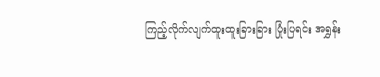ကြည့်လိုက်လျက်ထူးထူးခြားခြား ပြုံးပြရင်း အရွှန်း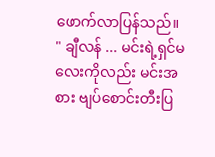ဖောက်လာပြန်သည်။
" ချီလန် ... မင်းရဲ့ရှင်မလေးကိုလည်း မင်းအစား ဗျပ်စောင်းတီးပြ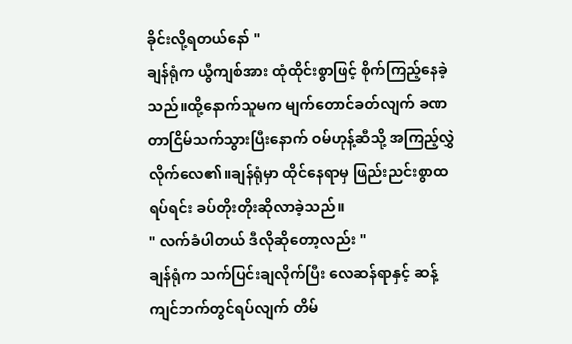ခိုင်းလို့ရတယ်နော် "
ချန်ရုံက ယွီကျစ်အား ထုံထိုင်းစွာဖြင့် စိုက်ကြည့်နေခဲ့သည်။ထို့နောက်သူမက မျက်တောင်ခတ်လျက် ခဏတာငြိမ်သက်သွားပြီးနောက် ဝမ်ဟုန့်ဆီသို့ အကြည့်လွှဲလိုက်လေ၏။ချန်ရုံမှာ ထိုင်နေရာမှ ဖြည်းညင်းစွာထရပ်ရင်း ခပ်တိုးတိုးဆိုလာခဲ့သည်။
" လက်ခံပါတယ် ဒီလိုဆိုတော့လည်း "
ချန်ရုံက သက်ပြင်းချလိုက်ပြီး လေဆန်ရာနှင့် ဆန့်ကျင်ဘက်တွင်ရပ်လျက် တိမ်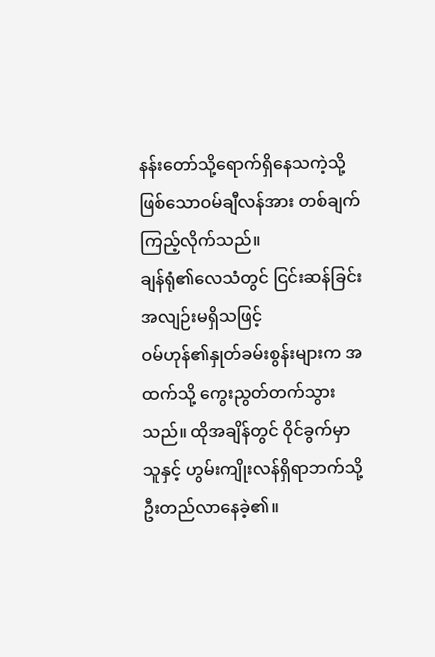နန်းတော်သို့ရောက်ရှိနေသကဲ့သို့ဖြစ်သောဝမ်ချီလန်အား တစ်ချက်ကြည့်လိုက်သည်။
ချန်ရုံ၏လေသံတွင် ငြင်းဆန်ခြင်း အလျဉ်းမရှိသဖြင့်
ဝမ်ဟုန်၏နှုတ်ခမ်းစွန်းများက အထက်သို့ ကွေးညွတ်တက်သွားသည်။ ထိုအချိန်တွင် ဝိုင်ခွက်မှာ သူနှင့် ဟွမ်းကျိုးလန်ရှိရာဘက်သို့ ဦးတည်လာနေခဲ့၏။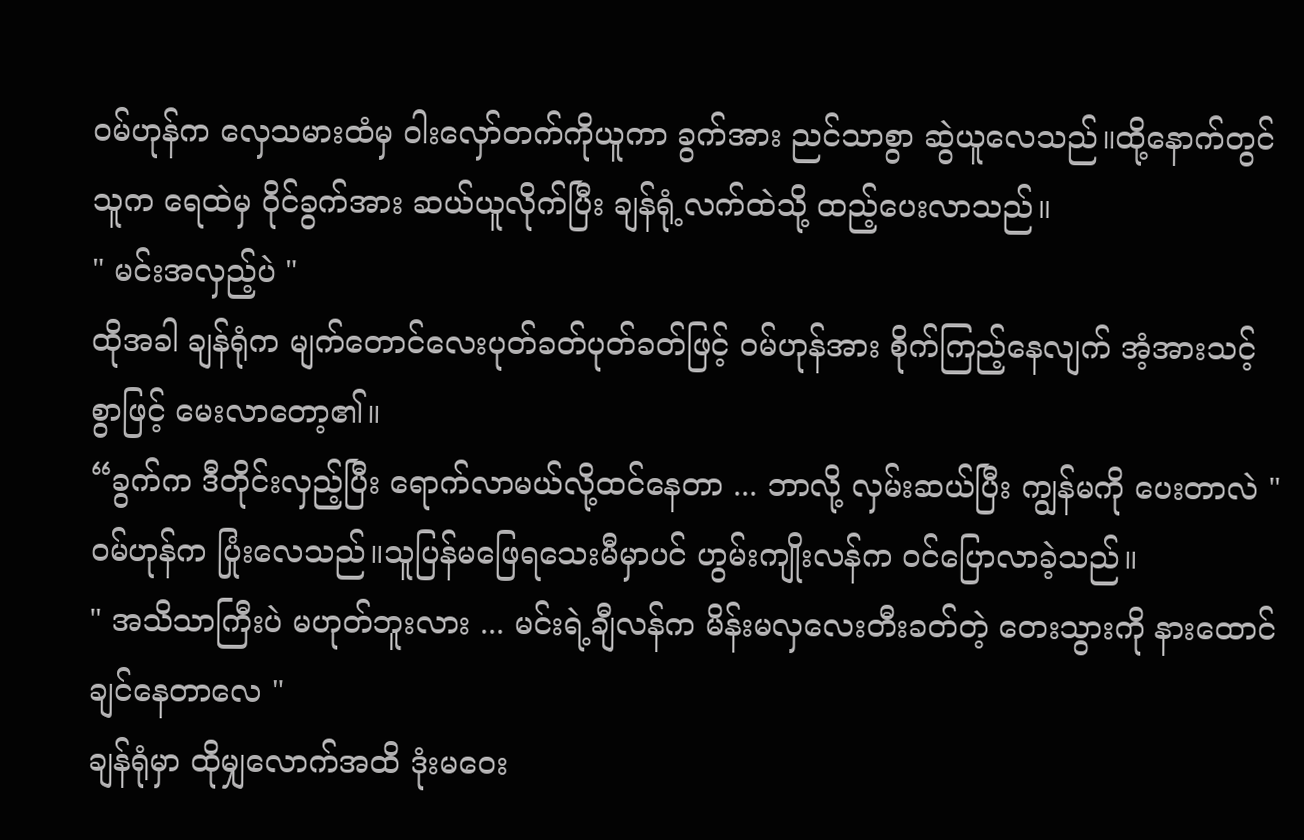ဝမ်ဟုန်က လှေသမားထံမှ ဝါးလှော်တက်ကိုယူကာ ခွက်အား ညင်သာစွာ ဆွဲယူလေသည်။ထို့နောက်တွင် သူက ရေထဲမှ ဝိုင်ခွက်အား ဆယ်ယူလိုက်ပြီး ချန်ရုံ့လက်ထဲသို့ ထည့်ပေးလာသည်။
" မင်းအလှည့်ပဲ "
ထိုအခါ ချန်ရုံက မျက်တောင်လေးပုတ်ခတ်ပုတ်ခတ်ဖြင့် ဝမ်ဟုန်အား စိုက်ကြည့်နေလျက် အံ့အားသင့်စွာဖြင့် မေးလာတော့၏။
“ခွက်က ဒီတိုင်းလှည့်ပြီး ရောက်လာမယ်လို့ထင်နေတာ ... ဘာလို့ လှမ်းဆယ်ပြီး ကျွန်မကို ပေးတာလဲ "
ဝမ်ဟုန်က ပြုံးလေသည်။သူပြန်မဖြေရသေးမီမှာပင် ဟွမ်းကျိုးလန်က ဝင်ပြောလာခဲ့သည်။
" အသိသာကြီးပဲ မဟုတ်ဘူးလား ... မင်းရဲ့ချီလန်က မိန်းမလှလေးတီးခတ်တဲ့ တေးသွားကို နားထောင်ချင်နေတာလေ "
ချန်ရုံမှာ ထိုမျှလောက်အထိ ဒုံးမဝေး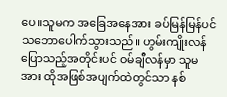ပေ။သူမက အခြေအနေအား ခပ်မြန်မြန်ပင် သဘောပေါက်သွားသည်။ ဟွမ်းကျိုးလန်ပြောသည့်အတိုင်းပင် ဝမ်ချီလန်မှာ သူမအား ထိုအဖြစ်အပျက်ထဲတွင်သာ နစ်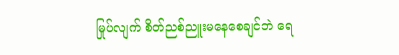မြုပ်လျက် စိတ်ညစ်ညူးမနေစေချင်ဘဲ ရေ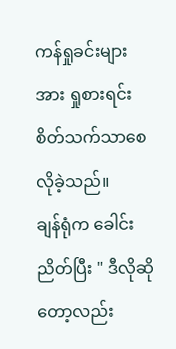ကန်ရှုခင်းများအား ရှုစားရင်း စိတ်သက်သာစေလိုခဲ့သည်။
ချန်ရုံက ခေါင်းညိတ်ပြီး " ဒီလိုဆိုတော့လည်း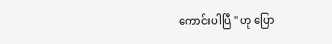ကောင်းပါပြီ " ဟု ပြော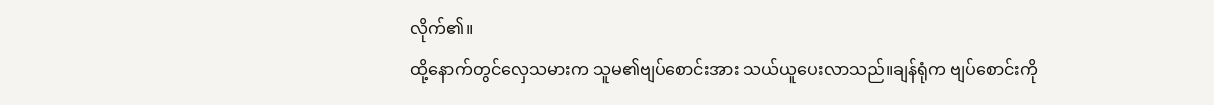လိုက်၏။
ထို့နောက်တွင်လှေသမားက သူမ၏ဗျပ်စောင်းအား သယ်ယူပေးလာသည်။ချန်ရုံက ဗျပ်စောင်းကို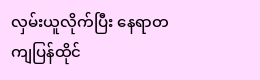လှမ်းယူလိုက်ပြီး နေရာတကျပြန်ထိုင်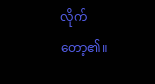လိုက်တော့၏။